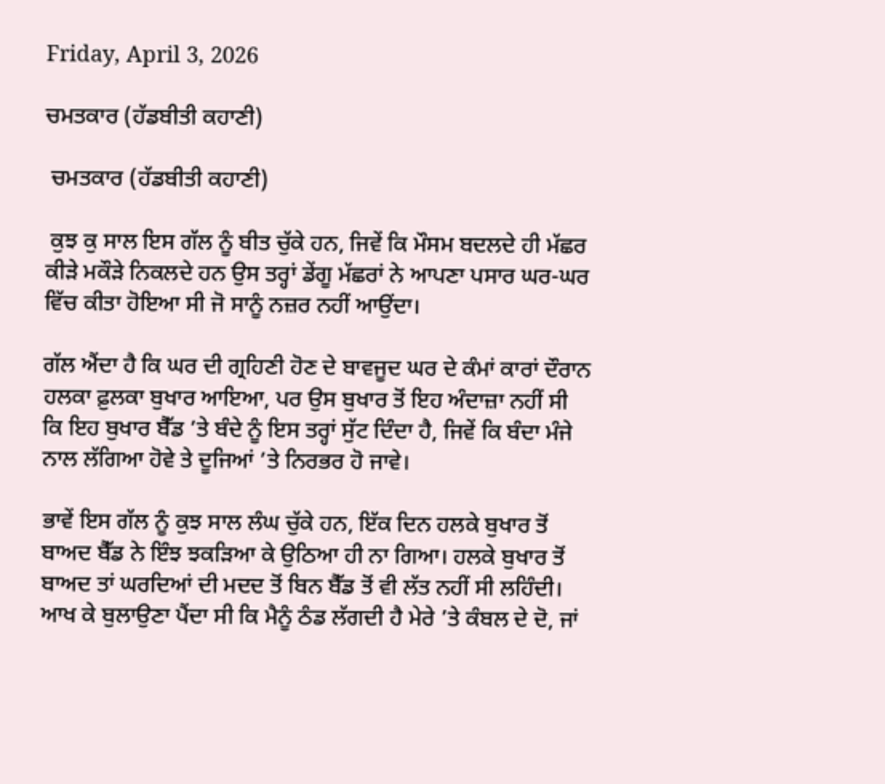Friday, April 3, 2026

ਚਮਤਕਾਰ (ਹੱਡਬੀਤੀ ਕਹਾਣੀ)

 ਚਮਤਕਾਰ (ਹੱਡਬੀਤੀ ਕਹਾਣੀ)

 ਕੁਝ ਕੁ ਸਾਲ ਇਸ ਗੱਲ ਨੂੰ ਬੀਤ ਚੁੱਕੇ ਹਨ, ਜਿਵੇਂ ਕਿ ਮੌਸਮ ਬਦਲਦੇ ਹੀ ਮੱਛਰ ਕੀੜੇ ਮਕੌੜੇ ਨਿਕਲਦੇ ਹਨ ਉਸ ਤਰ੍ਹਾਂ ਡੇਂਗੂ ਮੱਛਰਾਂ ਨੇ ਆਪਣਾ ਪਸਾਰ ਘਰ-ਘਰ ਵਿੱਚ ਕੀਤਾ ਹੋਇਆ ਸੀ ਜੋ ਸਾਨੂੰ ਨਜ਼ਰ ਨਹੀਂ ਆਉਂਦਾ।

ਗੱਲ ਐਂਦਾ ਹੈ ਕਿ ਘਰ ਦੀ ਗ੍ਰਹਿਣੀ ਹੋਣ ਦੇ ਬਾਵਜੂਦ ਘਰ ਦੇ ਕੰਮਾਂ ਕਾਰਾਂ ਦੌਰਾਨ ਹਲਕਾ ਫ਼ੁਲਕਾ ਬੁਖਾਰ ਆਇਆ, ਪਰ ਉਸ ਬੁਖਾਰ ਤੋਂ ਇਹ ਅੰਦਾਜ਼ਾ ਨਹੀਂ ਸੀ ਕਿ ਇਹ ਬੁਖਾਰ ਬੈੱਡ ’ਤੇ ਬੰਦੇ ਨੂੰ ਇਸ ਤਰ੍ਹਾਂ ਸੁੱਟ ਦਿੰਦਾ ਹੈ, ਜਿਵੇਂ ਕਿ ਬੰਦਾ ਮੰਜੇ ਨਾਲ ਲੱਗਿਆ ਹੋਵੇ ਤੇ ਦੂਜਿਆਂ ’ਤੇ ਨਿਰਭਰ ਹੋ ਜਾਵੇ।

ਭਾਵੇਂ ਇਸ ਗੱਲ ਨੂੰ ਕੁਝ ਸਾਲ ਲੰਘ ਚੁੱਕੇ ਹਨ, ਇੱਕ ਦਿਨ ਹਲਕੇ ਬੁਖਾਰ ਤੋਂ ਬਾਅਦ ਬੈੱਡ ਨੇ ਇੰਝ ਝਕੜਿਆ ਕੇ ਉਠਿਆ ਹੀ ਨਾ ਗਿਆ। ਹਲਕੇ ਬੁਖਾਰ ਤੋਂ ਬਾਅਦ ਤਾਂ ਘਰਦਿਆਂ ਦੀ ਮਦਦ ਤੋਂ ਬਿਨ ਬੈੱਡ ਤੋਂ ਵੀ ਲੱਤ ਨਹੀਂ ਸੀ ਲਹਿੰਦੀ। ਆਖ ਕੇ ਬੁਲਾਉਣਾ ਪੈਂਦਾ ਸੀ ਕਿ ਮੈਨੂੰ ਠੰਡ ਲੱਗਦੀ ਹੈ ਮੇਰੇ ’ਤੇ ਕੰਬਲ ਦੇ ਦੋ, ਜਾਂ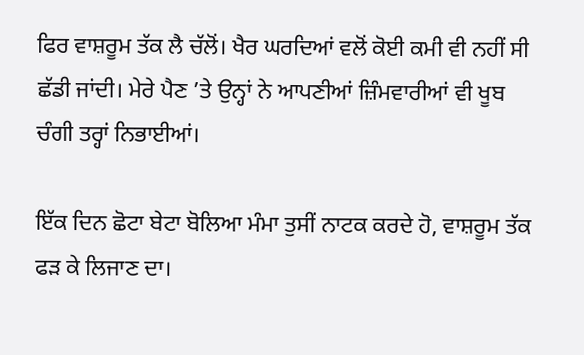ਫਿਰ ਵਾਸ਼ਰੂਮ ਤੱਕ ਲੈ ਚੱਲੋਂ। ਖੈਰ ਘਰਦਿਆਂ ਵਲੋਂ ਕੋਈ ਕਮੀ ਵੀ ਨਹੀਂ ਸੀ ਛੱਡੀ ਜਾਂਦੀ। ਮੇਰੇ ਪੈਣ ’ਤੇ ਉਨ੍ਹਾਂ ਨੇ ਆਪਣੀਆਂ ਜ਼ਿੰਮਵਾਰੀਆਂ ਵੀ ਖੂਬ ਚੰਗੀ ਤਰ੍ਹਾਂ ਨਿਭਾਈਆਂ।

ਇੱਕ ਦਿਨ ਛੋਟਾ ਬੇਟਾ ਬੋਲਿਆ ਮੰਮਾ ਤੁਸੀਂ ਨਾਟਕ ਕਰਦੇ ਹੋ, ਵਾਸ਼ਰੂਮ ਤੱਕ ਫੜ ਕੇ ਲਿਜਾਣ ਦਾ।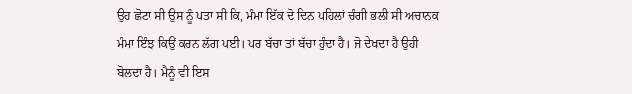ਉਹ ਛੋਟਾ ਸੀ ਉਸ ਨੂੰ ਪਤਾ ਸੀ ਕਿ, ਮੰਮਾ ਇੱਕ ਦੋ ਦਿਨ ਪਹਿਲਾਂ ਚੰਗੀ ਭਲੀ ਸੀ ਅਚਾਨਕ ਮੰਮਾ ਇੰਝ ਕਿਉਂ ਕਰਨ ਲੱਗ ਪਈ। ਪਰ ਬੱਚਾ ਤਾਂ ਬੱਚਾ ਹੁੰਦਾ ਹੈ। ਜੋ ਦੇਖਦਾ ਹੈ ਉਹੀ ਬੋਲਦਾ ਹੈ। ਮੈਨੂੰ ਵੀ ਇਸ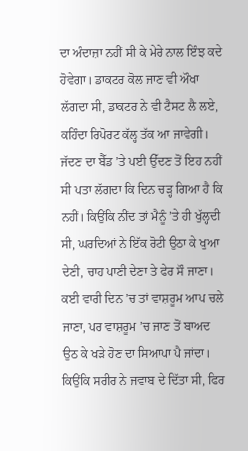ਦਾ ਅੰਦਾਜ਼ਾ ਨਹੀਂ ਸੀ ਕੇ ਮੇਰੇ ਨਾਲ ਇੰਝ ਕਦੇ ਹੋਵੇਗਾ। ਡਾਕਟਰ ਕੋਲ ਜਾਣ ਵੀ ਔਖਾ ਲੱਗਦਾ ਸੀ, ਡਾਕਟਰ ਨੇ ਵੀ ਟੈਸਟ ਲੈ ਲਏ, ਕਹਿੰਦਾ ਰਿਪੋਰਟ ਕੱਲ੍ਹ ਤੱਕ ਆ ਜਾਵੇਗੀ। ਜੱਦਣ ਦਾ ਬੈੱਡ ’ਤੇ ਪਈ ਉੱਦਣ ਤੋਂ ਇਹ ਨਹੀਂ ਸੀ ਪਤਾ ਲੱਗਦਾ ਕਿ ਦਿਨ ਚੜ੍ਹ ਗਿਆ ਹੈ ਕਿ ਨਹੀਂ। ਕਿਉਂਕਿ ਨੀਂਦ ਤਾਂ ਮੈਨੂੰ ’ਤੇ ਹੀ ਖੁੱਲ੍ਹਦੀ ਸੀ, ਘਰਦਿਆਂ ਨੇ ਇੱਕ ਰੋਟੀ ਉਠਾ ਕੇ ਖੁਆ ਦੇਣੀ, ਚਾਹ ਪਾਣੀ ਦੇਣਾ ਤੇ ਫੇਰ ਸੌ ਜਾਣਾ। ਕਈ ਵਾਰੀ ਦਿਨ ’ਚ ਤਾਂ ਵਾਸ਼ਰੂਮ ਆਪ ਚਲੇ ਜਾਣਾ, ਪਰ ਵਾਸ਼ਰੂਮ ’ਚ ਜਾਣ ਤੋਂ ਬਾਅਦ ਉਠ ਕੇ ਖੜੇ ਹੋਣ ਦਾ ਸਿਆਪਾ ਪੈ ਜਾਂਦਾ। ਕਿਉਂਕਿ ਸਰੀਰ ਨੇ ਜਵਾਬ ਦੇ ਦਿੱਤਾ ਸੀ, ਫਿਰ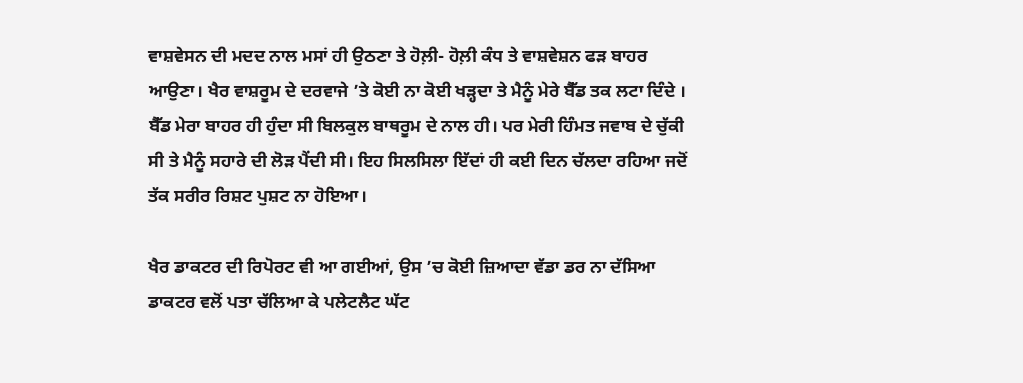ਵਾਸ਼ਵੇਸਨ ਦੀ ਮਦਦ ਨਾਲ ਮਸਾਂ ਹੀ ਉਠਣਾ ਤੇ ਹੋਲ਼ੀ- ਹੋਲ਼ੀ ਕੰਧ ਤੇ ਵਾਸ਼ਵੇਸ਼ਨ ਫੜ ਬਾਹਰ ਆਉਣਾ। ਖੈਰ ਵਾਸ਼ਰੂਮ ਦੇ ਦਰਵਾਜੇ ’ਤੇ ਕੋਈ ਨਾ ਕੋਈ ਖੜ੍ਹਦਾ ਤੇ ਮੈਨੂੰ ਮੇਰੇ ਬੈੱਡ ਤਕ ਲਟਾ ਦਿੰਦੇ । ਬੈੱਡ ਮੇਰਾ ਬਾਹਰ ਹੀ ਹੁੰਦਾ ਸੀ ਬਿਲਕੁਲ ਬਾਥਰੂਮ ਦੇ ਨਾਲ ਹੀ। ਪਰ ਮੇਰੀ ਹਿੰਮਤ ਜਵਾਬ ਦੇ ਚੁੱਕੀ ਸੀ ਤੇ ਮੈਨੂੰ ਸਹਾਰੇ ਦੀ ਲੋੜ ਪੈਂਦੀ ਸੀ। ਇਹ ਸਿਲਸਿਲਾ ਇੱਦਾਂ ਹੀ ਕਈ ਦਿਨ ਚੱਲਦਾ ਰਹਿਆ ਜਦੋਂ ਤੱਕ ਸਰੀਰ ਰਿਸ਼ਟ ਪੁਸ਼ਟ ਨਾ ਹੋਇਆ।

ਖੈਰ ਡਾਕਟਰ ਦੀ ਰਿਪੋਰਟ ਵੀ ਆ ਗਈਆਂ, ਉਸ ’ਚ ਕੋਈ ਜ਼ਿਆਦਾ ਵੱਡਾ ਡਰ ਨਾ ਦੱਸਿਆ ਡਾਕਟਰ ਵਲੋਂ ਪਤਾ ਚੱਲਿਆ ਕੇ ਪਲੇਟਲੈਟ ਘੱਟ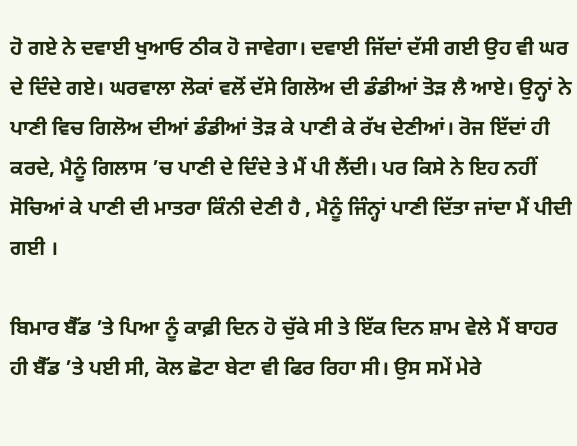ਹੋ ਗਏ ਨੇ ਦਵਾਈ ਖੁਆਓ ਠੀਕ ਹੋ ਜਾਵੇਗਾ। ਦਵਾਈ ਜਿੱਦਾਂ ਦੱਸੀ ਗਈ ਉਹ ਵੀ ਘਰ ਦੇ ਦਿੰਦੇ ਗਏ। ਘਰਵਾਲਾ ਲੋਕਾਂ ਵਲੋਂ ਦੱਸੇ ਗਿਲੋਅ ਦੀ ਡੰਡੀਆਂ ਤੋੜ ਲੈ ਆਏ। ਉਨ੍ਹਾਂ ਨੇ ਪਾਣੀ ਵਿਚ ਗਿਲੋਅ ਦੀਆਂ ਡੰਡੀਆਂ ਤੋੜ ਕੇ ਪਾਣੀ ਕੇ ਰੱਖ ਦੇਣੀਆਂ। ਰੋਜ ਇੱਦਾਂ ਹੀ ਕਰਦੇ, ਮੈਨੂੰ ਗਿਲਾਸ ’ਚ ਪਾਣੀ ਦੇ ਦਿੰਦੇ ਤੇ ਮੈਂ ਪੀ ਲੈਂਦੀ। ਪਰ ਕਿਸੇ ਨੇ ਇਹ ਨਹੀਂ ਸੋਚਿਆਂ ਕੇ ਪਾਣੀ ਦੀ ਮਾਤਰਾ ਕਿੰਨੀ ਦੇਣੀ ਹੈ , ਮੈਨੂੰ ਜਿੰਨ੍ਹਾਂ ਪਾਣੀ ਦਿੱਤਾ ਜਾਂਦਾ ਮੈਂ ਪੀਦੀ ਗਈ ।

ਬਿਮਾਰ ਬੈੱਡ ’ਤੇ ਪਿਆ ਨੂੰ ਕਾਫ਼ੀ ਦਿਨ ਹੋ ਚੁੱਕੇ ਸੀ ਤੇ ਇੱਕ ਦਿਨ ਸ਼ਾਮ ਵੇਲੇ ਮੈਂ ਬਾਹਰ ਹੀ ਬੈੱਡ ’ਤੇ ਪਈ ਸੀ, ਕੋਲ ਛੋਟਾ ਬੇਟਾ ਵੀ ਫਿਰ ਰਿਹਾ ਸੀ। ਉਸ ਸਮੇਂ ਮੇਰੇ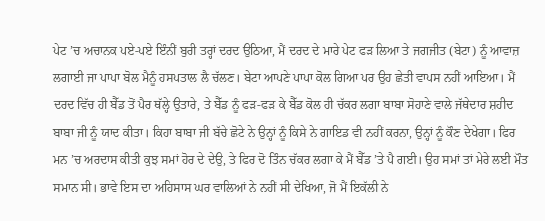ਪੇਟ ’ਚ ਅਚਾਨਕ ਪਏ-ਪਏ ਇੰਨੀਂ ਬੁਰੀ ਤਰ੍ਹਾਂ ਦਰਦ ਉਠਿਆ, ਮੈਂ ਦਰਦ ਦੇ ਮਾਰੇ ਪੇਟ ਫੜ ਲਿਆ ਤੇ ਜਗਜੀਤ (ਬੇਟਾ) ਨੂੰ ਆਵਾਜ਼ ਲਗਾਈ ਜਾ ਪਾਪਾ ਬੋਲ ਮੈਨੂੰ ਹਸਪਤਾਲ ਲੈ ਚੱਲਣ। ਬੇਟਾ ਆਪਣੇ ਪਾਪਾ ਕੋਲ ਗਿਆ ਪਰ ਉਹ ਛੇਤੀ ਵਾਪਸ ਨਹੀਂ ਆਇਆ। ਮੈਂ ਦਰਦ ਵਿੱਚ ਹੀ ਬੈੱਡ ਤੋਂ ਪੈਰ ਥੱਲ੍ਹੇ ਉਤਾਰੇ, ਤੇ ਬੈੱਡ ਨੂੰ ਫੜ-ਫੜ ਕੇ ਬੈੱਡ ਕੋਲ ਹੀ ਚੱਕਰ ਲਗਾ ਬਾਬਾ ਸੋਹਾਣੇ ਵਾਲੇ ਜੱਥੇਦਾਰ ਸ਼ਹੀਦ ਬਾਬਾ ਜੀ ਨੂੰ ਯਾਦ ਕੀਤਾ। ਕਿਹਾ ਬਾਬਾ ਜੀ ਬੱਚੇ ਛੋਟੇ ਨੇ ਉਨ੍ਹਾਂ ਨੂੰ ਕਿਸੇ ਨੇ ਗਾਇਡ ਵੀ ਨਹੀਂ ਕਰਨਾ, ਉਨ੍ਹਾਂ ਨੂੰ ਕੌਣ ਦੇਖੇਗਾ। ਫਿਰ ਮਨ ’ਚ ਅਰਦਾਸ ਕੀਤੀ ਕੁਝ ਸਮਾਂ ਹੋਰ ਦੇ ਦੇਉ, ਤੇ ਫਿਰ ਦੋ ਤਿੰਨ ਚੱਕਰ ਲਗਾ ਕੇ ਮੈਂ ਬੈੱਡ ’ਤੇ ਪੈ ਗਈ। ਉਹ ਸਮਾਂ ਤਾਂ ਮੇਰੇ ਲਈ ਮੌਤ ਸਮਾਨ ਸੀ। ਭਾਵੇ ਇਸ ਦਾ ਅਹਿਸਾਸ ਘਰ ਵਾਲਿਆਂ ਨੇ ਨਹੀਂ ਸੀ ਦੇਖਿਆ, ਜੋ ਮੈਂ ਇਕੱਲੀ ਨੇ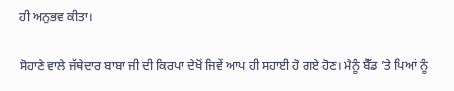ਹੀ ਅਨੁਭਵ ਕੀਤਾ।

ਸੋਹਾਣੇ ਵਾਲੇ ਜੱਥੇਦਾਰ ਬਾਬਾ ਜੀ ਦੀ ਕਿਰਪਾ ਦੇਖੋਂ ਜਿਵੇਂ ਆਪ ਹੀ ਸਹਾਈ ਹੋ ਗਏ ਹੋਣ। ਮੈਨੂੰ ਬੈੱਡ ’ਤੇ ਪਿਆਂ ਨੂੰ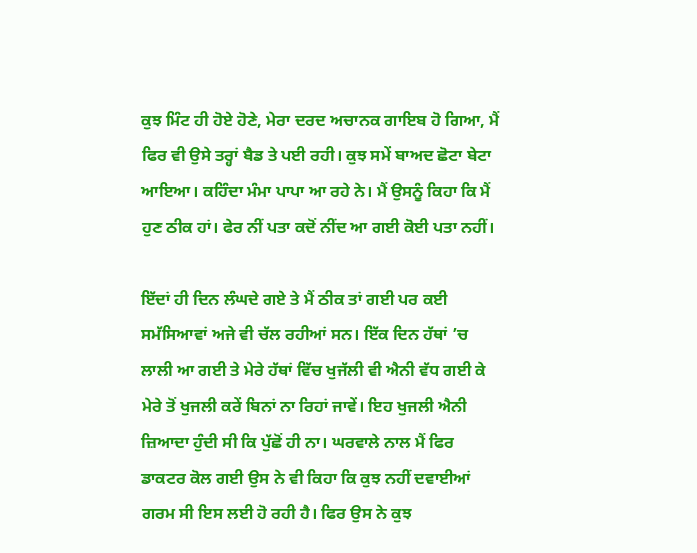ਕੁਝ ਮਿੰਟ ਹੀ ਹੋਏ ਹੋਣੇ, ਮੇਰਾ ਦਰਦ ਅਚਾਨਕ ਗਾਇਬ ਹੋ ਗਿਆ, ਮੈਂ ਫਿਰ ਵੀ ਉਸੇ ਤਰ੍ਹਾਂ ਬੈਡ ਤੇ ਪਈ ਰਹੀ। ਕੁਝ ਸਮੇਂ ਬਾਅਦ ਛੋਟਾ ਬੇਟਾ ਆਇਆ। ਕਹਿੰਦਾ ਮੰਮਾ ਪਾਪਾ ਆ ਰਹੇ ਨੇ। ਮੈਂ ਉਸਨੂੰ ਕਿਹਾ ਕਿ ਮੈਂ ਹੁਣ ਠੀਕ ਹਾਂ। ਫੇਰ ਨੀਂ ਪਤਾ ਕਦੋਂ ਨੀਂਦ ਆ ਗਈ ਕੋਈ ਪਤਾ ਨਹੀਂ।

ਇੱਦਾਂ ਹੀ ਦਿਨ ਲੰਘਦੇ ਗਏ ਤੇ ਮੈਂ ਠੀਕ ਤਾਂ ਗਈ ਪਰ ਕਈ ਸਮੱਸਿਆਵਾਂ ਅਜੇ ਵੀ ਚੱਲ ਰਹੀਆਂ ਸਨ। ਇੱਕ ਦਿਨ ਹੱਥਾਂ ’ਚ ਲਾਲੀ ਆ ਗਈ ਤੇ ਮੇਰੇ ਹੱਥਾਂ ਵਿੱਚ ਖੁਜੱਲੀ ਵੀ ਐਨੀ ਵੱਧ ਗਈ ਕੇ ਮੇਰੇ ਤੋਂ ਖੁਜਲੀ ਕਰੇਂ ਬਿਨਾਂ ਨਾ ਰਿਹਾਂ ਜਾਵੇਂ। ਇਹ ਖੁਜਲੀ ਐਨੀ ਜ਼ਿਆਦਾ ਹੁੰਦੀ ਸੀ ਕਿ ਪੁੱਛੋਂ ਹੀ ਨਾ। ਘਰਵਾਲੇ ਨਾਲ ਮੈਂ ਫਿਰ ਡਾਕਟਰ ਕੋਲ ਗਈ ਉਸ ਨੇ ਵੀ ਕਿਹਾ ਕਿ ਕੁਝ ਨਹੀਂ ਦਵਾਈਆਂ ਗਰਮ ਸੀ ਇਸ ਲਈ ਹੋ ਰਹੀ ਹੈ। ਫਿਰ ਉਸ ਨੇ ਕੁਝ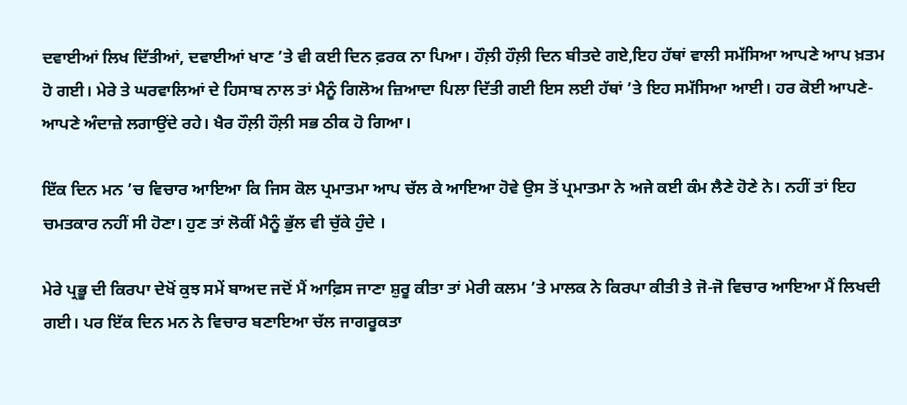ਦਵਾਈਆਂ ਲਿਖ ਦਿੱਤੀਆਂ, ਦਵਾਈਆਂ ਖਾਣ ’ਤੇ ਵੀ ਕਈ ਦਿਨ ਫ਼ਰਕ ਨਾ ਪਿਆ। ਹੌਲ਼ੀ ਹੌਲ਼ੀ ਦਿਨ ਬੀਤਦੇ ਗਏ,ਇਹ ਹੱਥਾਂ ਵਾਲੀ ਸਮੱਸਿਆ ਆਪਣੇ ਆਪ ਖ਼ਤਮ ਹੋ ਗਈ। ਮੇਰੇ ਤੇ ਘਰਵਾਲਿਆਂ ਦੇ ਹਿਸਾਬ ਨਾਲ ਤਾਂ ਮੈਨੂੰ ਗਿਲੋਅ ਜ਼ਿਆਦਾ ਪਿਲਾ ਦਿੱਤੀ ਗਈ ਇਸ ਲਈ ਹੱਥਾਂ ’ਤੇ ਇਹ ਸਮੱਸਿਆ ਆਈ। ਹਰ ਕੋਈ ਆਪਣੇ-ਆਪਣੇ ਅੰਦਾਜ਼ੇ ਲਗਾਉਂਦੇ ਰਹੇ। ਖੈਰ ਹੌਲ਼ੀ ਹੌਲ਼ੀ ਸਭ ਠੀਕ ਹੋ ਗਿਆ।

ਇੱਕ ਦਿਨ ਮਨ ’ਚ ਵਿਚਾਰ ਆਇਆ ਕਿ ਜਿਸ ਕੋਲ ਪ੍ਰਮਾਤਮਾ ਆਪ ਚੱਲ ਕੇ ਆਇਆ ਹੋਵੇ ਉਸ ਤੋਂ ਪ੍ਰਮਾਤਮਾ ਨੇ ਅਜੇ ਕਈ ਕੰਮ ਲੈਣੇ ਹੋਣੇ ਨੇ। ਨਹੀਂ ਤਾਂ ਇਹ ਚਮਤਕਾਰ ਨਹੀਂ ਸੀ ਹੋਣਾ। ਹੁਣ ਤਾਂ ਲੋਕੀਂ ਮੈਨੂੰ ਭੁੱਲ ਵੀ ਚੁੱਕੇ ਹੁੰਦੇ ।

ਮੇਰੇ ਪ੍ਰਭੂ ਦੀ ਕਿਰਪਾ ਦੇਖੋਂ ਕੁਝ ਸਮੇਂ ਬਾਅਦ ਜਦੋਂ ਮੈਂ ਆਫ਼ਿਸ ਜਾਣਾ ਸ਼ੁਰੂ ਕੀਤਾ ਤਾਂ ਮੇਰੀ ਕਲਮ ’ਤੇ ਮਾਲਕ ਨੇ ਕਿਰਪਾ ਕੀਤੀ ਤੇ ਜੋ-ਜੋ ਵਿਚਾਰ ਆਇਆ ਮੈਂ ਲਿਖਦੀ ਗਈ। ਪਰ ਇੱਕ ਦਿਨ ਮਨ ਨੇ ਵਿਚਾਰ ਬਣਾਇਆ ਚੱਲ ਜਾਗਰੂਕਤਾ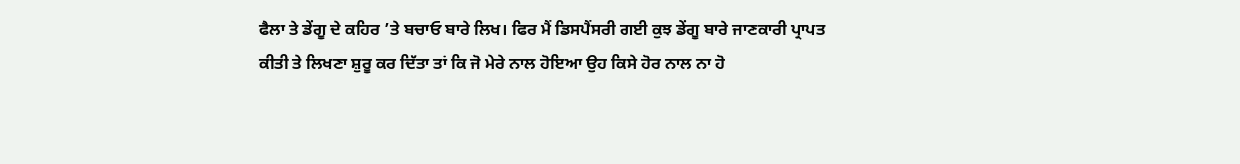ਫੈਲਾ ਤੇ ਡੇਂਗੂ ਦੇ ਕਹਿਰ ’ਤੇ ਬਚਾਓ ਬਾਰੇ ਲਿਖ। ਫਿਰ ਮੈਂ ਡਿਸਪੈਂਸਰੀ ਗਈ ਕੁਝ ਡੇਂਗੂ ਬਾਰੇ ਜਾਣਕਾਰੀ ਪ੍ਰਾਪਤ ਕੀਤੀ ਤੇ ਲਿਖਣਾ ਸ਼ੁਰੂ ਕਰ ਦਿੱਤਾ ਤਾਂ ਕਿ ਜੋ ਮੇਰੇ ਨਾਲ ਹੋਇਆ ਉਹ ਕਿਸੇ ਹੋਰ ਨਾਲ ਨਾ ਹੋ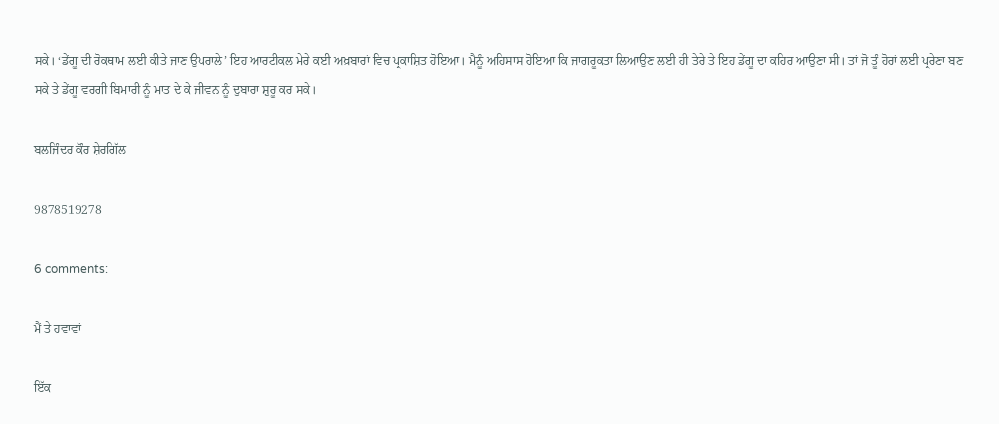ਸਕੇ। ‘ਡੇਂਗੂ ਦੀ ਰੋਕਥਾਮ ਲਈ ਕੀਤੇ ਜਾਣ ਉਪਰਾਲੇ’ ਇਹ ਆਰਟੀਕਲ ਮੇਰੇ ਕਈ ਅਖ਼ਬਾਰਾਂ ਵਿਚ ਪ੍ਰਕਾਸ਼ਿਤ ਹੋਇਆ। ਮੈਨੂੰ ਅਹਿਸਾਸ ਹੋਇਆ ਕਿ ਜਾਗਰੂਕਤਾ ਲਿਆਉਣ ਲਈ ਹੀ ਤੇਰੇ ਤੇ ਇਹ ਡੇਂਗੂ ਦਾ ਕਹਿਰ ਆਉਣਾ ਸੀ। ਤਾਂ ਜੋ ਤੂੰ ਹੋਰਾਂ ਲਈ ਪ੍ਰਰੇਣਾ ਬਣ ਸਕੇ ਤੇ ਡੇਂਗੂ ਵਰਗੀ ਬਿਮਾਰੀ ਨੂੰ ਮਾਤ ਦੇ ਕੇ ਜੀਵਨ ਨੂੰ ਦੁਬਾਰਾ ਸ਼ੁਰੂ ਕਰ ਸਕੇ।

ਬਲਜਿੰਦਰ ਕੌਰ ਸ਼ੇਰਗਿੱਲ

9878519278

6 comments:

ਮੈਂ ਤੇ ਹਵਾਵਾਂ

ਇੱਕ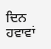ਦਿਨ ਹਵਾਵਾਂ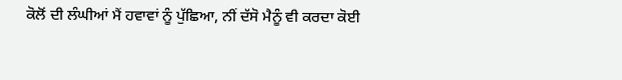ਕੋਲੋਂ ਦੀ ਲੰਘੀਆਂ ਮੈਂ ਹਵਾਵਾਂ ਨੂੰ ਪੁੱਛਿਆ, ਨੀਂ ਦੱਸੋ ਮੈਨੂੰ ਵੀ ਕਰਦਾ ਕੋਈ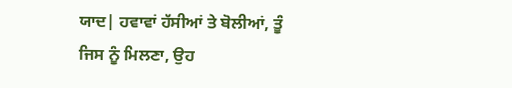ਯਾਦ| ਹਵਾਵਾਂ ਹੱਸੀਆਂ ਤੇ ਬੋਲੀਆਂ, ਤੂੰ ਜਿਸ ਨੂੰ ਮਿਲਣਾ, ਉਹ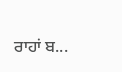ਰਾਹਾਂ ਬ...